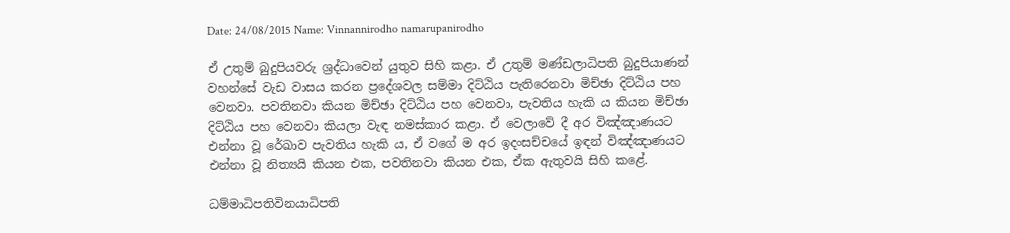Date: 24/08/2015 Name: Vinnannirodho namarupanirodho

ඒ උතුම් බුදුපියවරු ශ්‍රද්ධාවෙන් යුතුව සිහි කළා. ඒ උතුම් මණ්ඩලාධිපති බුදුපියාණන් වහන්සේ වැඩ වාසය කරන ප්‍රදේශවල සම්මා දිට්ඨිය පැතිරෙනවා මිච්ඡා දිට්ඨිය පහ වෙනවා. පවතිනවා කියන මිච්ඡා දිට්ඨිය පහ වෙනවා, පැවතිය හැකි ය කියන මිච්ඡා දිට්ඨිය පහ වෙනවා කියලා වැඳ නමස්කාර කළා. ඒ වෙලාවේ දී අර විඤ්ඤාණයට එන්නා වූ රේඛාව පැවතිය හැකි ය, ඒ වගේ ම අර ඉදංසච්චයේ ඉඳන් විඤ්ඤාණයට එන්නා වූ නිත්‍යයි කියන එක, පවතිනවා කියන එක, ඒක ඇතුවයි සිහි කළේ.

ධම්මාධිපතිවිනයාධිපති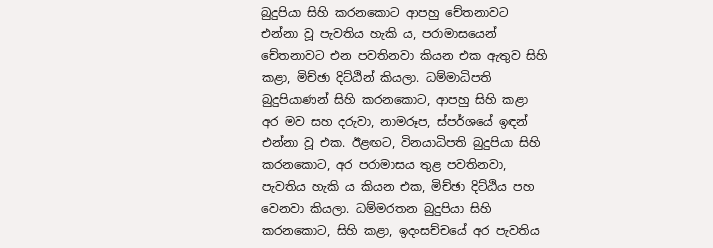බුදුපියා සිහි කරනකොට ආපහු චේතනාවට එන්නා වූ පැවතිය හැකි ය, පරාමාසයෙන් චේතනාවට එන පවතිනවා කියන එක ඇතුව සිහි කළා, මිච්ඡා දිට්ඨින් කියලා. ධම්මාධිපති බුදුපියාණන් සිහි කරනකොට, ආපහු සිහි කළා අර මව සහ දරුවා, නාමරූප, ස්පර්ශයේ ඉඳන් එන්නා වූ එක. ඊළඟට, විනයාධිපති බුදුපියා සිහි කරනකොට, අර පරාමාසය තුළ පවතිනවා, පැවතිය හැකි ය කියන එක, මිච්ඡා දිට්ඨිය පහ වෙනවා කියලා. ධම්මරතන බුදුපියා සිහි කරනකොට, සිහි කළා, ඉදංසච්චයේ අර පැවතිය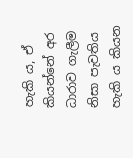හැකි ය, ඒ කියන්නේ අර ධාරාව ගැලීම නිසා පැවතිය හැකි ය කියන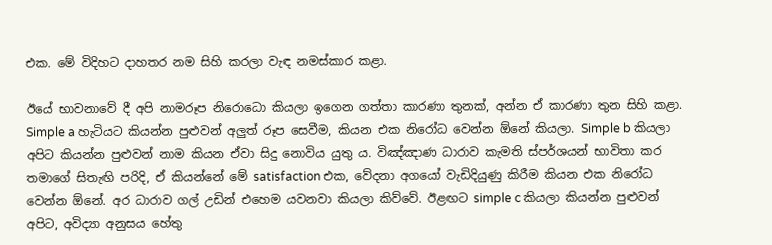එක. මේ විදිහට දාහතර නම සිහි කරලා වැඳ නමස්කාර කළා.

ඊයේ භාවනාවේ දී අපි නාමරූප නිරොධො කියලා ඉගෙන ගත්තා කාරණා තුනක්, අන්න ඒ කාරණා තුන සිහි කළා. Simple a හැටියට කියන්න පුළුවන් අලුත් රූප සෙවීම, කියන එක නිරෝධ වෙන්න ඕනේ කියලා. Simple b කියලා අපිට කියන්න පුළුවන් නාම කියන ඒවා සිදු නොවිය යුතු ය. විඤ්ඤාණ ධාරාව කැමති ස්පර්ශයන් භාවිතා කර තමාගේ සිතැඟි පරිදි, ඒ කියන්නේ මේ satisfaction එක, වේදනා අගයෝ වැඩිදියුණු කිරීම කියන එක නිරෝධ වෙන්න ඕනේ. අර ධාරාව ගල් උඩින් එහෙම යවනවා කියලා කිව්වේ. ඊළඟට simple c කියලා කියන්න පුළුවන් අපිට, අවිද්‍යා අනුසය හේතු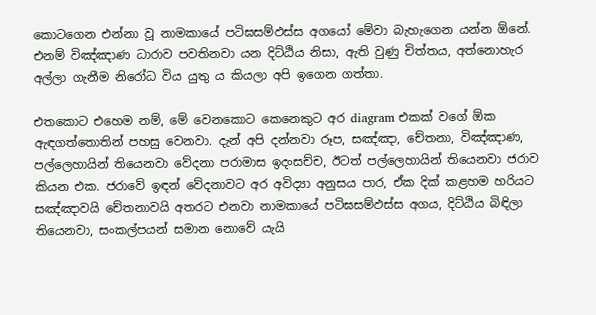කොටගෙන එන්නා වූ නාමකායේ පටිඝසම්‌ඵස්‌ස අගයෝ මේවා බැහැගෙන යන්න ඕනේ. එනම් විඤ්ඤාණ ධාරාව පවතිනවා යන දිට්ඨිය නිසා, ඇති වුණු චිත්තය, අත්නොහැර අල්ලා ගැනීම නිරෝධ විය යුතු ය කියලා අපි ඉගෙන ගත්තා.

එතකොට එහෙම නම්, මේ වෙනකොට කෙනෙකුට අර diagram එකක් වගේ ඕක ඇඳගත්තොතින් පහසු වෙනවා. දැන් අපි දන්නවා රූප, සඤ්ඤා, චේතනා, විඤ්ඤාණ, පල්ලෙහායින් තියෙනවා වේදනා පරාමාස ඉදංසච්ච, ඊටත් පල්ලෙහායින් තියෙනවා ජරාව කියන එක. ජරාවේ ඉඳන් වේදනාවට අර අවිද්‍යා අනුසය පාර, ඒක දික් කළහම හරියට සඤ්ඤාවයි චේතනාවයි අතරට එනවා නාමකායේ පටිඝසම්‌ඵස්‌ස අගය, දිට්ඨිය බිඳිලා තියෙනවා, සංකල්පයන් සමාන නොවේ යැයි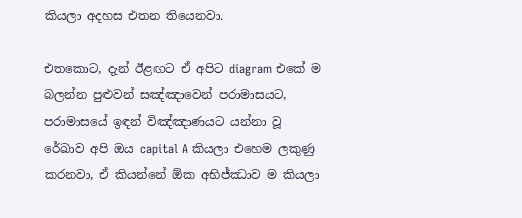කියලා අදහස එතන තියෙනවා.

එතකොට, දැන් ඊළඟට ඒ අපිට diagram එකේ ම බලන්න පුළුවන් සඤ්ඤාවෙන් පරාමාසයට, පරාමාසයේ ඉඳන් විඤ්ඤාණයට යන්නා වූ රේඛාව අපි ඔය capital A කියලා එහෙම ලකුණු කරනවා, ඒ කියන්නේ ඕක අභිජ්ඣාව ම කියලා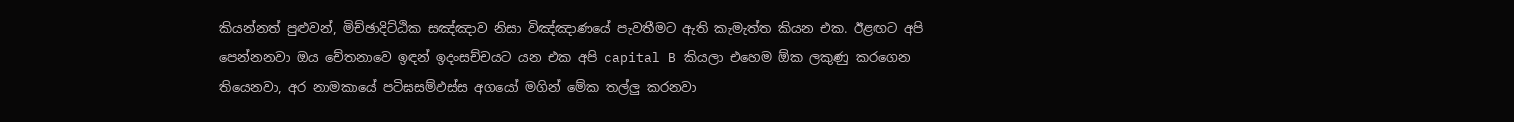කියන්නත් පුළුවන්, මිච්ඡාදිට්ඨික සඤ්ඤාව නිසා විඤ්ඤාණයේ පැවතීමට ඇති කැමැත්ත කියන එක. ඊළඟට අපි පෙන්නනවා ඔය චේතනාවෙ ඉඳන් ඉදංසච්චයට යන එක අපි capital B කියලා එහෙම ඕක ලකුණු කරගෙන තියෙනවා, අර නාමකායේ පටිඝසම්‌ඵස්‌ස අගයෝ මගින් මේක තල්ලු කරනවා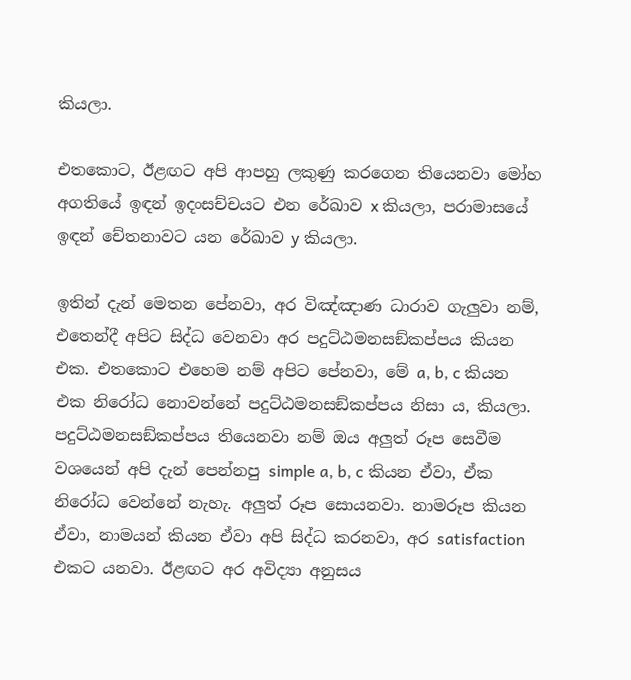කියලා.

එතකොට, ඊළඟට අපි ආපහු ලකුණු කරගෙන තියෙනවා මෝහ අගතියේ ඉඳන් ඉදංසච්චයට එන රේඛාව x කියලා, පරාමාසයේ ඉඳන් චේතනාවට යන රේඛාව y කියලා.

ඉතින් දැන් මෙතන පේනවා, අර විඤ්ඤාණ ධාරාව ගැලුවා නම්, එතෙන්දී අපිට සිද්ධ වෙනවා අර පදුට්ඨමනසඞ්කප්පය කියන එක. එතකොට එහෙම නම් අපිට පේනවා, මේ a, b, c කියන එක නිරෝධ නොවන්නේ පදුට්ඨමනසඞ්කප්පය නිසා ය, කියලා. පදුට්ඨමනසඞ්කප්පය තියෙනවා නම් ඔය අලුත් රූප සෙවීම වශයෙන් අපි දැන් පෙන්නපු simple a, b, c කියන ඒවා, ඒක නිරෝධ වෙන්නේ නැහැ. අලුත් රූප සොයනවා. නාමරූප කියන ඒවා, නාමයන් කියන ඒවා අපි සිද්ධ කරනවා, අර satisfaction එකට යනවා. ඊළඟට අර අවිද්‍යා අනුසය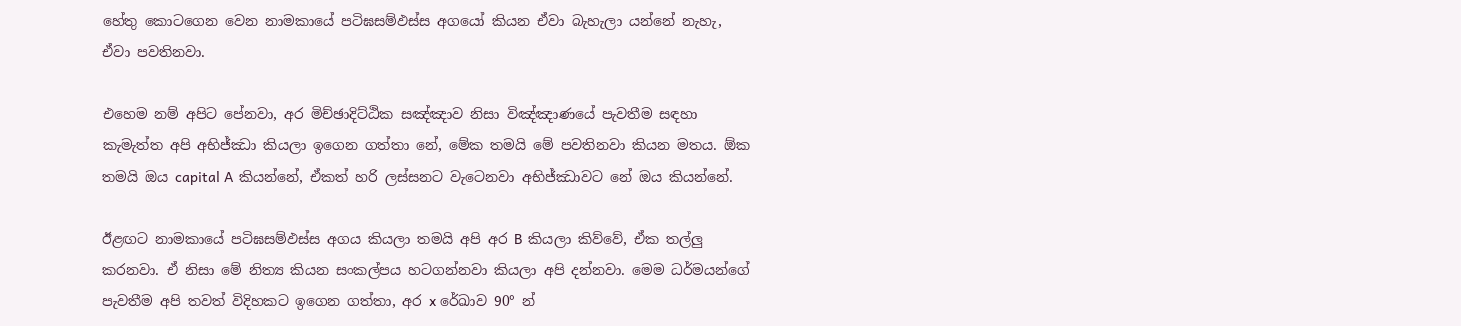හේතු කොටගෙන වෙන නාමකායේ පටිඝසම්‌ඵස්‌ස අගයෝ කියන ඒවා බැහැලා යන්නේ නැහැ, ඒවා පවතිනවා.

එහෙම නම් අපිට පේනවා, අර මිච්ඡාදිට්ඨික සඤ්ඤාව නිසා විඤ්ඤාණයේ පැවතීම සඳහා කැමැත්ත අපි අභිජ්ඣා කියලා ඉගෙන ගත්තා නේ, මේක තමයි මේ පවතිනවා කියන මතය. ඕක තමයි ඔය capital A කියන්නේ, ඒකත් හරි ලස්සනට වැටෙනවා අභිජ්ඣාවට නේ ඔය කියන්නේ.

ඊළඟට නාමකායේ පටිඝසම්‌ඵස්‌ස අගය කියලා තමයි අපි අර B කියලා කිව්වේ, ඒක තල්ලු කරනවා. ඒ නිසා මේ නිත්‍ය කියන සංකල්පය හටගන්නවා කියලා අපි දන්නවා. මෙම ධර්මයන්ගේ පැවතීම අපි තවත් විදිහකට ඉගෙන ගත්තා, අර x රේඛාව 90° න්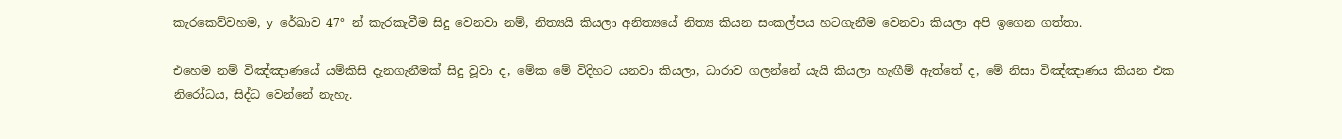කැරකෙව්වහම, y රේඛාව 47° න් කැරකැවීම සිදු වෙනවා නම්, නිත්‍යයි කියලා අනිත්‍යයේ නිත්‍ය කියන සංකල්පය හටගැනීම වෙනවා කියලා අපි ඉගෙන ගත්තා.

එහෙම නම් විඤ්ඤාණයේ යම්කිසි දැනගැනීමක් සිදු වූවා ද, මේක මේ විදිහට යනවා කියලා, ධාරාව ගලන්නේ යැයි කියලා හැඟීම් ඇත්තේ ද, මේ නිසා විඤ්ඤාණය කියන එක නිරෝධය, සිද්ධ වෙන්නේ නැහැ.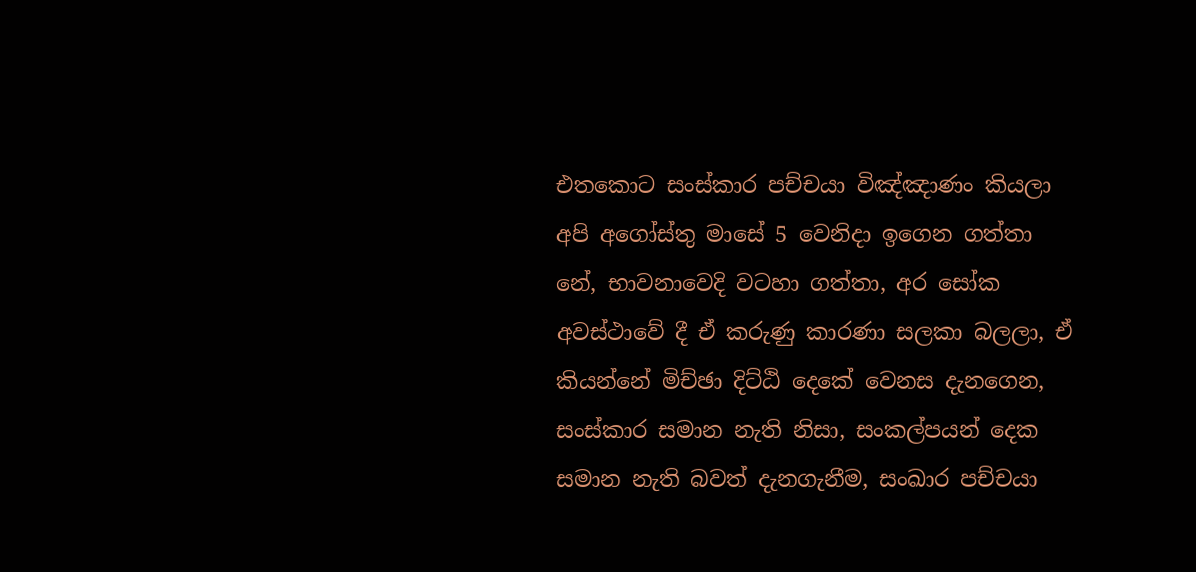එතකොට සංස්කාර පච්චයා විඤ්ඤාණං කියලා අපි අගෝස්තු මාසේ 5 වෙනිදා ඉගෙන ගත්තා නේ, භාවනාවෙදි වටහා ගත්තා, අර සෝක අවස්ථාවේ දී ඒ කරුණු කාරණා සලකා බලලා, ඒ කියන්නේ මිච්ඡා දිට්ඨි දෙකේ වෙනස දැනගෙන, සංස්කාර සමාන නැති නිසා, සංකල්පයන් දෙක සමාන නැති බවත් දැනගැනීම, සංඛාර පච්චයා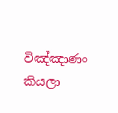විඤ්ඤාණං කියලා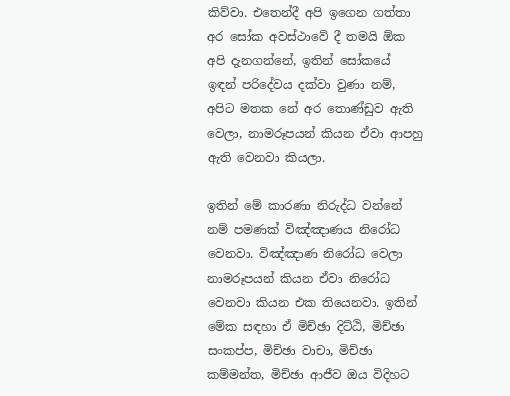කිව්වා. එතෙන්දී අපි ඉගෙන ගත්තා අර සෝක අවස්ථාවේ දී තමයි ඕක අපි දැනගන්නේ, ඉතින් සෝකයේ ඉඳන් පරිදේවය දක්වා වුණා නම්, අපිට මතක නේ අර තොණ්ඩුව ඇති වෙලා, නාමරූපයන් කියන ඒවා ආපහු ඇති වෙනවා කියලා.

ඉතින් මේ කාරණා නිරුද්ධ වන්නේ නම් පමණක් විඤ්ඤාණය නිරෝධ වෙනවා. විඤ්ඤාණ නිරෝධ වෙලා නාමරූපයන් කියන ඒවා නිරෝධ වෙනවා කියන එක තියෙනවා. ඉතින් මේක සඳහා ඒ මිච්ඡා දිට්ඨි, මිච්ඡා සංකප්ප, මිච්ඡා වාචා, මිච්ඡා කම්මන්ත, මිච්ඡා ආජීව ඔය විදිහට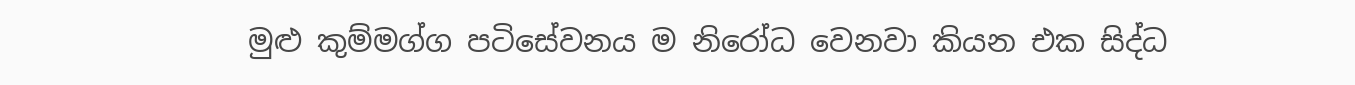මුළු කුම්මග්ග පටිසේවනය ම නිරෝධ වෙනවා කියන එක සිද්ධ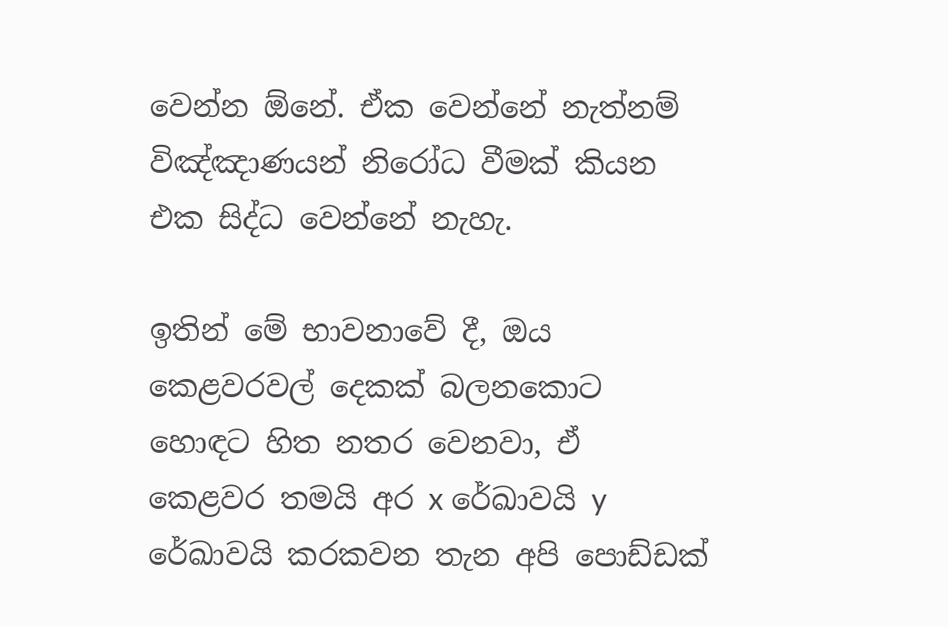වෙන්න ඕනේ. ඒක වෙන්නේ නැත්නම් විඤ්ඤාණයන් නිරෝධ වීමක් කියන එක සිද්ධ වෙන්නේ නැහැ.

ඉතින් මේ භාවනාවේ දී, ඔය කෙළවරවල් දෙකක් බලනකොට හොඳට හිත නතර වෙනවා, ඒ කෙළවර තමයි අර x රේඛාවයි y රේඛාවයි කරකවන තැන අපි පොඩ්ඩක්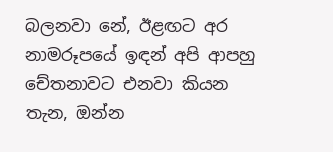බලනවා නේ, ඊළඟට අර නාමරූපයේ ඉඳන් අපි ආපහු චේතනාවට එනවා කියන තැන, ඔන්න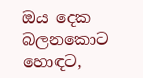ඔය දෙක බලනකොට හොඳට,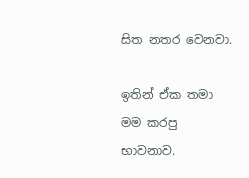සිත නතර වෙනවා.

ඉතින් ඒක තමා මම කරපු භාවනාව.